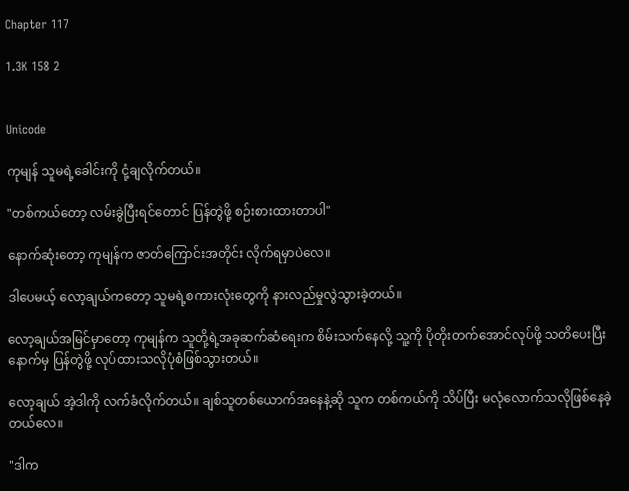Chapter 117

1.3K 158 2


Unicode

ကုမျန် သူမရဲ့ခေါင်းကို ငုံ့ချလိုက်တယ်။

"တစ်ကယ်တော့ လမ်းခွဲပြီးရင်တောင် ပြန်တွဲဖို့ စဉ်းစားထားတာပါ"

နောက်ဆုံးတော့ ကုမျန်က ဇာတ်ကြောင်းအတိုင်း လိုက်ရမှာပဲလေ။

ဒါပေမယ့် လော့ချယ်ကတော့ သူမရဲ့စကားလုံးတွေကို နားလည်မှုလွဲသွားခဲ့တယ်။

လော့ချယ်အမြင်မှာတော့ ကုမျန်က သူတို့ရဲ့အခုဆက်ဆံရေးက စိမ်းသက်နေလို့ သူ့ကို ပိုတိုးတက်အောင်လုပ်ဖို့ သတိပေးပြီး နောက်မှ ပြန်တွဲဖို့ လုပ်ထားသလိုပုံစံဖြစ်သွားတယ်။

လော့ချယ် အဲ့ဒါကို လက်ခံလိုက်တယ်။ ချစ်သူတစ်ယောက်အနေနဲ့ဆို သူက တစ်ကယ်ကို သိပ်ပြီး မလုံလောက်သလိုဖြစ်နေခဲ့တယ်လေ။

"ဒါက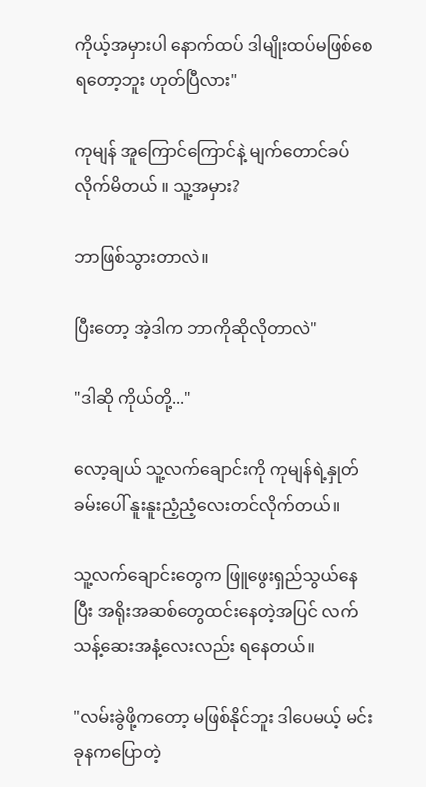ကိုယ့်အမှားပါ နောက်ထပ် ဒါမျိုးထပ်မဖြစ်စေရတော့ဘူး ဟုတ်ပြီလား"

ကုမျန် ‌အူကြောင်ကြောင်နဲ့ မျက်တောင်ခပ်လိုက်မိတယ် ။ သူ့အမှား?

ဘာဖြစ်သွားတာလဲ။

ပြီးတော့ အဲ့ဒါက ဘာကိုဆိုလိုတာလဲ"

"ဒါဆို ကိုယ်တို့..."

လော့ချယ် သူ့လက်ချောင်းကို ကုမျန်ရဲ့နှုတ်ခမ်းပေါ် နူးနူးညံ့ညံ့လေးတင်လိုက်တယ်။

သူ့လက်ချောင်းတွေက ဖြူဖွေးရှည်သွယ်နေပြီး အရိုးအဆစ်တွေထင်းနေတဲ့အပြင် လက်သန့်ဆေးအနံ့လေးလည်း ရနေတယ်။

"လမ်းခွဲဖို့ကတော့ မဖြစ်နိုင်ဘူး ဒါပေမယ့် မင်းခုနကပြောတဲ့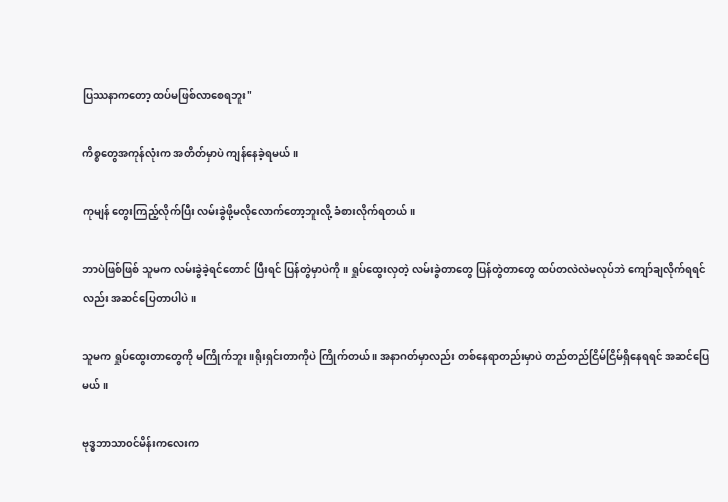ပြဿနာကတော့ ထပ်မဖြစ်လာစေရဘူး"

ကိစ္စတွေအကုန်လုံးက အတိတ်မှာပဲ ကျန်နေခဲ့ရမယ်။

ကုမျန် တွေးကြည့်လိုက်ပြီး လမ်းခွဲဖို့မလိုလောက်တော့ဘူးလို့ ခံစားလိုက်ရတယ်။

ဘာပဲဖြစ်ဖြစ် သူမက လမ်းခွဲခဲ့ရင်တောင် ပြီးရင် ပြန်တွဲမှာပဲကို။ ရှုပ်ထွေးလှတဲ့ လမ်းခွဲတာတွေ ပြန်တွဲတာ‌တွေ ထပ်တလဲလဲမလုပ်ဘဲ ကျော်ချလိုက်ရရင်လည်း အဆင်ပြေတာပါပဲ။

သူမက ရှုပ်ထွေးတာတွေကို မကြိုက်ဘူး ။ရိုးရှင်းတာကိုပဲ ကြိုက်တယ် ။ အနာဂတ်မှာလည်း တစ်နေရာတည်းမှာပဲ တည်တည်ငြိမ်ငြိမ်ရှိနေရရင် အဆင်ပြေမယ်။

ဗုဒ္ဓဘာသာ၀င်မိန်းကလေးက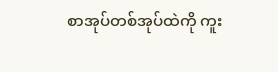စာအုပ်တစ်အုပ်ထဲကို ကူး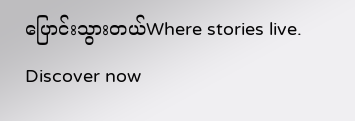ပြောင်းသွားတယ်Where stories live. Discover now